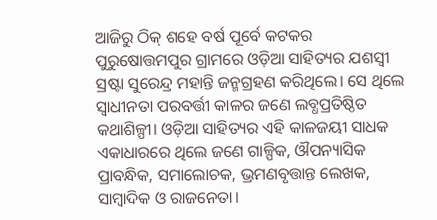ଆଜିରୁ ଠିକ୍ ଶହେ ବର୍ଷ ପୂର୍ବେ କଟକର ପୁରୁଷୋତ୍ତମପୁର ଗ୍ରାମରେ ଓଡ଼ିଆ ସାହିତ୍ୟର ଯଶସ୍ବୀ ସ୍ରଷ୍ଟା ସୁରେନ୍ଦ୍ର ମହାନ୍ତି ଜନ୍ମଗ୍ରହଣ କରିଥିଲେ। ସେ ଥିଲେ ସ୍ବାଧୀନତା ପରବର୍ତ୍ତୀ କାଳର ଜଣେ ଲବ୍ଧପ୍ରତିଷ୍ଠିତ କଥାଶିଳ୍ପୀ। ଓଡ଼ିଆ ସାହିତ୍ୟର ଏହି କାଳଜୟୀ ସାଧକ ଏକାଧାରରେ ଥିଲେ ଜଣେ ଗାଳ୍ପିକ, ଔପନ୍ୟାସିକ ପ୍ରାବନ୍ଧିକ, ସମାଲୋଚକ, ଭ୍ରମଣବୃତ୍ତାନ୍ତ ଲେଖକ, ସାମ୍ବାଦିକ ଓ ରାଜନେତା।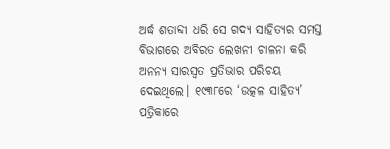ଅର୍ଦ୍ଧ ଶତାବ୍ଦୀ ଧରି ସେ ଗଦ୍ୟ ସାହିତ୍ୟର ସମସ୍ତ ବିଭାଗରେ ଅବିରତ ଲେଖନୀ ଚାଳନା କରି ଅନନ୍ୟ ସାରସ୍ବତ ପ୍ରତିଭାର ପରିଚୟ ଦେଇଥିଲେ। ୧୯୩୮ରେ ‘ଉତ୍କଳ ସାହିତ୍ୟ’ ପତ୍ରିକାରେ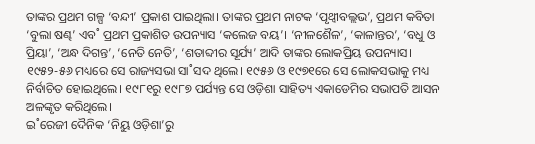ତାଙ୍କର ପ୍ରଥମ ଗଳ୍ପ ‘ବନ୍ଦୀ’ ପ୍ରକାଶ ପାଇଥିଲା। ତାଙ୍କର ପ୍ରଥମ ନାଟକ ‘ପୃଥ୍ବୀବଲ୍ଲଭ’, ପ୍ରଥମ କବିତା ‘ବୁଲା ଷଣ୍ଢ’ ଏବ˚ ପ୍ରଥମ ପ୍ରକାଶିତ ଉପନ୍ୟାସ ‘କଲେଜ ବୟ’। ‘ନୀଳଶୈଳ’, ‘କାଳାନ୍ତର’, ‘ବଧୁ ଓ ପ୍ରିୟା’, ‘ଅନ୍ଧ ଦିଗନ୍ତ’, ‘ନେତି ନେତି’, ‘ଶତାବ୍ଦୀର ସୂର୍ଯ୍ୟ’ ଆଦି ତାଙ୍କର ଲୋକପ୍ରିୟ ଉପନ୍ୟାସ। ୧୯୫୨-୫୬ ମଧ୍ୟରେ ସେ ରାଜ୍ୟସଭା ସା˚ସଦ ଥିଲେ। ୧୯୫୬ ଓ ୧୯୭୧ରେ ସେ ଲୋକସଭାକୁ ମଧ୍ୟ ନିର୍ବାଚିତ ହୋଇଥିଲେ। ୧୯୮୧ରୁ ୧୯୮୭ ପର୍ଯ୍ୟନ୍ତ ସେ ଓଡ଼ିଶା ସାହିତ୍ୟ ଏକାଡେମିର ସଭାପତି ଆସନ ଅଳଙ୍କୃତ କରିଥିଲେ।
ଇ˚ରେଜୀ ଦୈନିକ ‘ନିୟୁ ଓଡ଼ିଶା’ରୁ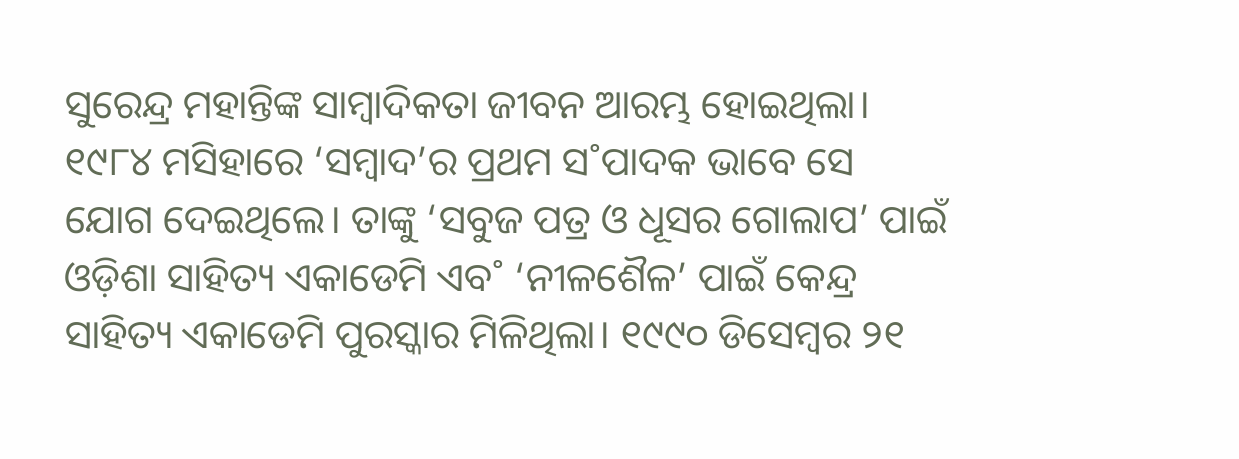ସୁରେନ୍ଦ୍ର ମହାନ୍ତିଙ୍କ ସାମ୍ବାଦିକତା ଜୀବନ ଆରମ୍ଭ ହୋଇଥିଲା। ୧୯୮୪ ମସିହାରେ ‘ସମ୍ବାଦ’ର ପ୍ରଥମ ସ˚ପାଦକ ଭାବେ ସେ ଯୋଗ ଦେଇଥିଲେ। ତାଙ୍କୁ ‘ସବୁଜ ପତ୍ର ଓ ଧୂସର ଗୋଲାପ’ ପାଇଁ ଓଡ଼ିଶା ସାହିତ୍ୟ ଏକାଡେମି ଏବ˚ ‘ନୀଳଶୈଳ’ ପାଇଁ କେନ୍ଦ୍ର ସାହିତ୍ୟ ଏକାଡେମି ପୁରସ୍କାର ମିଳିଥିଲା। ୧୯୯୦ ଡିସେମ୍ବର ୨୧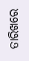ତାରିଖରେ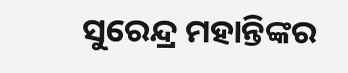ସୁରେନ୍ଦ୍ର ମହାନ୍ତିଙ୍କର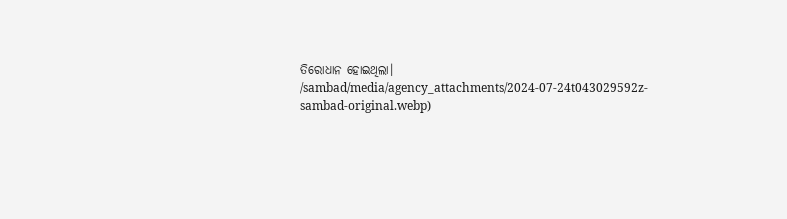ତିରୋଧାନ ହୋଇଥିଲା।
/sambad/media/agency_attachments/2024-07-24t043029592z-sambad-original.webp)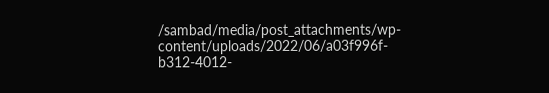/sambad/media/post_attachments/wp-content/uploads/2022/06/a03f996f-b312-4012-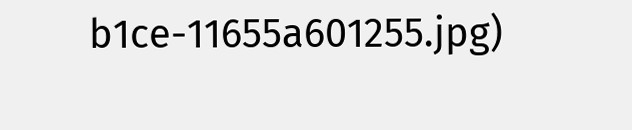b1ce-11655a601255.jpg)